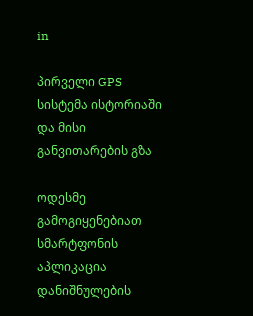in

პირველი GPS სისტემა ისტორიაში და მისი განვითარების გზა

ოდესმე გამოგიყენებიათ სმარტფონის აპლიკაცია დანიშნულების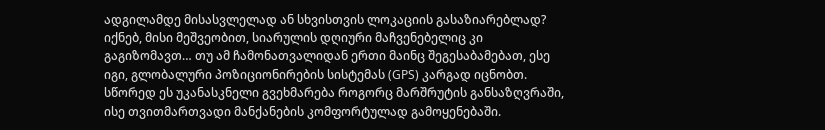ადგილამდე მისასვლელად ან სხვისთვის ლოკაციის გასაზიარებლად? იქნებ, მისი მეშვეობით, სიარულის დღიური მაჩვენებელიც კი გაგიზომავთ… თუ ამ ჩამონათვალიდან ერთი მაინც შეგესაბამებათ, ესე იგი, გლობალური პოზიციონირების სისტემას (GPS) კარგად იცნობთ. სწორედ ეს უკანასკნელი გვეხმარება როგორც მარშრუტის განსაზღვრაში, ისე თვითმართვადი მანქანების კომფორტულად გამოყენებაში.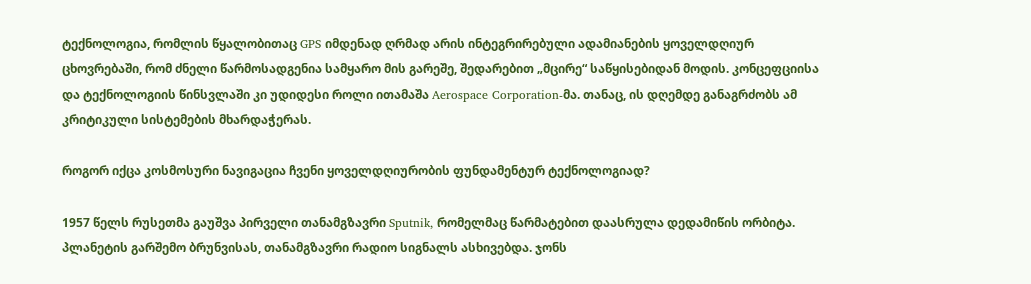ტექნოლოგია, რომლის წყალობითაც GPS იმდენად ღრმად არის ინტეგრირებული ადამიანების ყოველდღიურ ცხოვრებაში, რომ ძნელი წარმოსადგენია სამყარო მის გარეშე, შედარებით „მცირე“ საწყისებიდან მოდის. კონცეფციისა და ტექნოლოგიის წინსვლაში კი უდიდესი როლი ითამაშა Aerospace Corporation-მა. თანაც, ის დღემდე განაგრძობს ამ კრიტიკული სისტემების მხარდაჭერას.

როგორ იქცა კოსმოსური ნავიგაცია ჩვენი ყოველდღიურობის ფუნდამენტურ ტექნოლოგიად?

1957 წელს რუსეთმა გაუშვა პირველი თანამგზავრი Sputnik, რომელმაც წარმატებით დაასრულა დედამიწის ორბიტა. პლანეტის გარშემო ბრუნვისას, თანამგზავრი რადიო სიგნალს ასხივებდა. ჯონს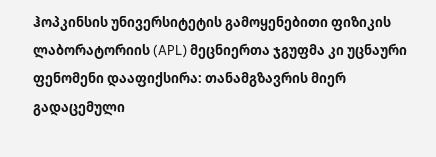ჰოპკინსის უნივერსიტეტის გამოყენებითი ფიზიკის ლაბორატორიის (APL) მეცნიერთა ჯგუფმა კი უცნაური ფენომენი დააფიქსირა: თანამგზავრის მიერ გადაცემული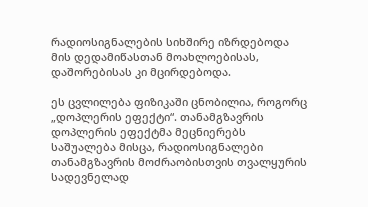რადიოსიგნალების სიხშირე იზრდებოდა მის დედამიწასთან მოახლოებისას, დაშორებისას კი მცირდებოდა.

ეს ცვლილება ფიზიკაში ცნობილია, როგორც „დოპლერის ეფექტი“. თანამგზავრის დოპლერის ეფექტმა მეცნიერებს საშუალება მისცა, რადიოსიგნალები თანამგზავრის მოძრაობისთვის თვალყურის სადევნელად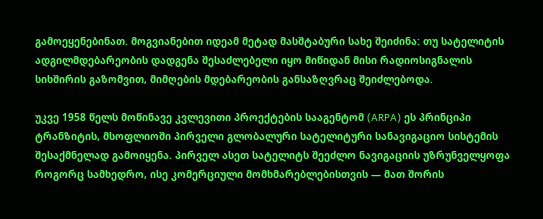გამოეყენებინათ. მოგვიანებით იდეამ მეტად მასშტაბური სახე შეიძინა: თუ სატელიტის ადგილმდებარეობის დადგენა შესაძლებელი იყო მიწიდან მისი რადიოსიგნალის სიხშირის გაზომვით, მიმღების მდებარეობის განსაზღვრაც შეიძლებოდა.

უკვე 1958 წელს მოწინავე კვლევითი პროექტების სააგენტომ (ARPA) ეს პრინციპი ტრანზიტის, მსოფლიოში პირველი გლობალური სატელიტური სანავიგაციო სისტემის შესაქმნელად გამოიყენა. პირველ ასეთ სატელიტს შეეძლო ნავიგაციის უზრუნველყოფა როგორც სამხედრო, ისე კომერციული მომხმარებლებისთვის — მათ შორის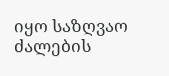იყო საზღვაო ძალების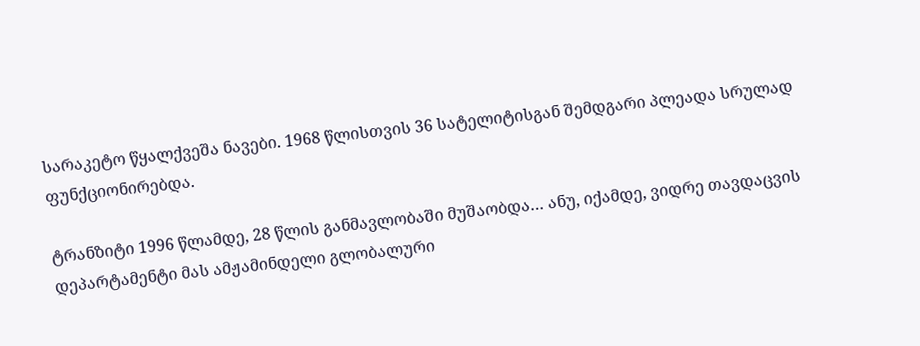სარაკეტო წყალქვეშა ნავები. 1968 წლისთვის 36 სატელიტისგან შემდგარი პლეადა სრულად ფუნქციონირებდა.

ტრანზიტი 1996 წლამდე, 28 წლის განმავლობაში მუშაობდა… ანუ, იქამდე, ვიდრე თავდაცვის დეპარტამენტი მას ამჟამინდელი გლობალური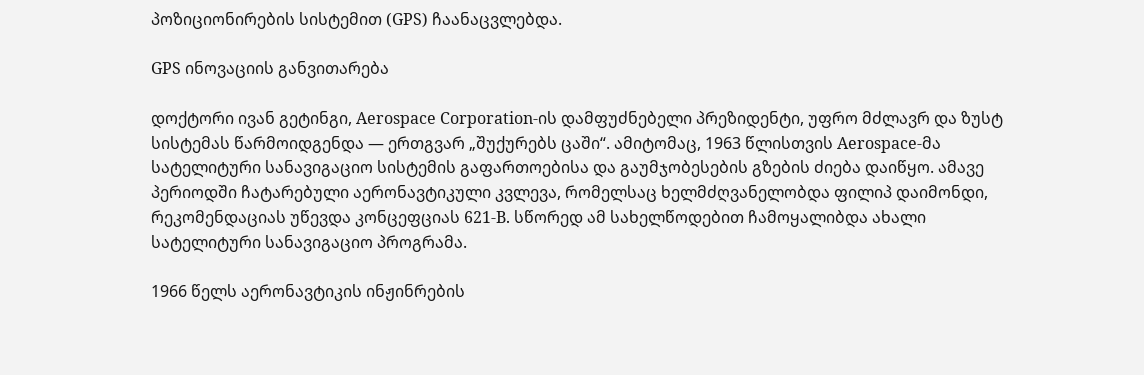პოზიციონირების სისტემით (GPS) ჩაანაცვლებდა.

GPS ინოვაციის განვითარება

დოქტორი ივან გეტინგი, Aerospace Corporation-ის დამფუძნებელი პრეზიდენტი, უფრო მძლავრ და ზუსტ სისტემას წარმოიდგენდა — ერთგვარ „შუქურებს ცაში“. ამიტომაც, 1963 წლისთვის Aerospace-მა სატელიტური სანავიგაციო სისტემის გაფართოებისა და გაუმჯობესების გზების ძიება დაიწყო. ამავე პერიოდში ჩატარებული აერონავტიკული კვლევა, რომელსაც ხელმძღვანელობდა ფილიპ დაიმონდი, რეკომენდაციას უწევდა კონცეფციას 621-B. სწორედ ამ სახელწოდებით ჩამოყალიბდა ახალი სატელიტური სანავიგაციო პროგრამა.

1966 წელს აერონავტიკის ინჟინრების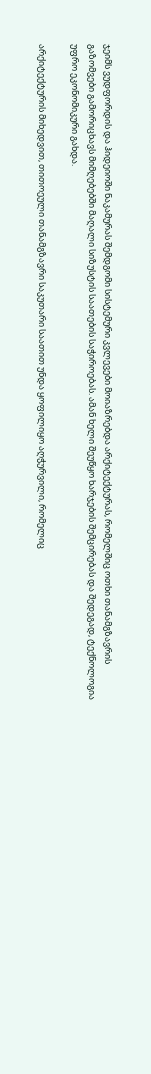ჯეიმს ვუდფორდის და ჰიდეიოში ნაკამურას შემდგომი სისტემური კვლევები მოიაზრებდა არქიტექტურას, რომელშიც ოთხი თანამგზავრის გაზომვები გამორიცხავს მიმღებებში მაღალი სიზუსტის საათების საჭიროებას. ამან ხელი შეუწყო ხარჯების შემცირებას და შედეგად, ტექნოლოგია უფრო ეკონომიკური გახდა.

არქიტექტურის მიხედვით, თითოეული თანამგზავრი საკუთარი საათით უნდა ყოფილიყო აღჭურვილი, რომელიც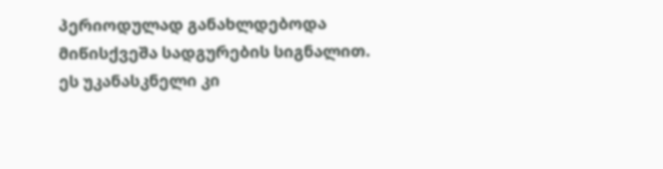პერიოდულად განახლდებოდა მიწისქვეშა სადგურების სიგნალით. ეს უკანასკნელი კი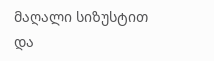მაღალი სიზუსტით და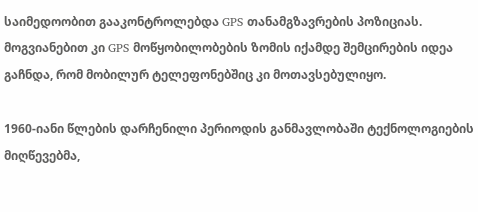საიმედოობით გააკონტროლებდა GPS თანამგზავრების პოზიციას. მოგვიანებით კი GPS მოწყობილობების ზომის იქამდე შემცირების იდეა გაჩნდა, რომ მობილურ ტელეფონებშიც კი მოთავსებულიყო.

1960-იანი წლების დარჩენილი პერიოდის განმავლობაში ტექნოლოგიების მიღწევებმა,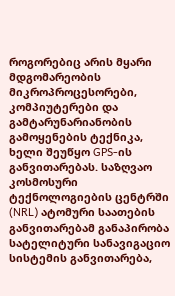როგორებიც არის მყარი მდგომარეობის მიკროპროცესორები, კომპიუტერები და გამტარუნარიანობის გამოყენების ტექნიკა, ხელი შეუწყო GPS-ის განვითარებას. საზღვაო კოსმოსური ტექნოლოგიების ცენტრში (NRL) ატომური საათების განვითარებამ განაპირობა სატელიტური სანავიგაციო სისტემის განვითარება,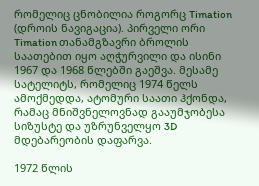რომელიც ცნობილია როგორც Timation (დროის ნავიგაცია). პირველი ორი Timation თანამგზავრი ბროლის საათებით იყო აღჭურვილი და ისინი 1967 და 1968 წლებში გაეშვა. მესამე სატელიტს, რომელიც 1974 წელს ამოქმედდა, ატომური საათი ჰქონდა, რამაც მნიშვნელოვნად გააუმჯობესა სიზუსტე და უზრუნველყო 3D მდებარეობის დაფარვა.

1972 წლის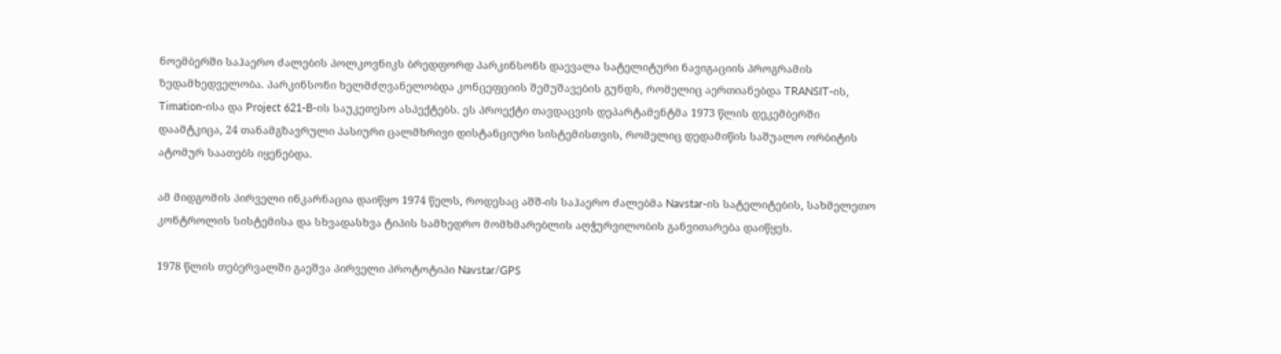ნოემბერში საჰაერო ძალების პოლკოვნიკს ბრედფორდ პარკინსონს დაევალა სატელიტური ნავიგაციის პროგრამის ზედამხედველობა. პარკინსონი ხელმძღვანელობდა კონცეფციის შემუშავების გუნდს, რომელიც აერთიანებდა TRANSIT-ის, Timation-ისა და Project 621-B-ის საუკეთესო ასპექტებს. ეს პროექტი თავდაცვის დეპარტამენტმა 1973 წლის დეკემბერში დაამტკიცა, 24 თანამგზავრული პასიური ცალმხრივი დისტანციური სისტემისთვის, რომელიც დედამიწის საშუალო ორბიტის ატომურ საათებს იყენებდა.

ამ მიდგომის პირველი ინკარნაცია დაიწყო 1974 წელს, როდესაც აშშ-ის საჰაერო ძალებმა Navstar-ის სატელიტების, სახმელეთო კონტროლის სისტემისა და სხვადასხვა ტიპის სამხედრო მომხმარებლის აღჭურვილობის განვითარება დაიწყეს.

1978 წლის თებერვალში გაეშვა პირველი პროტოტიპი Navstar/GPS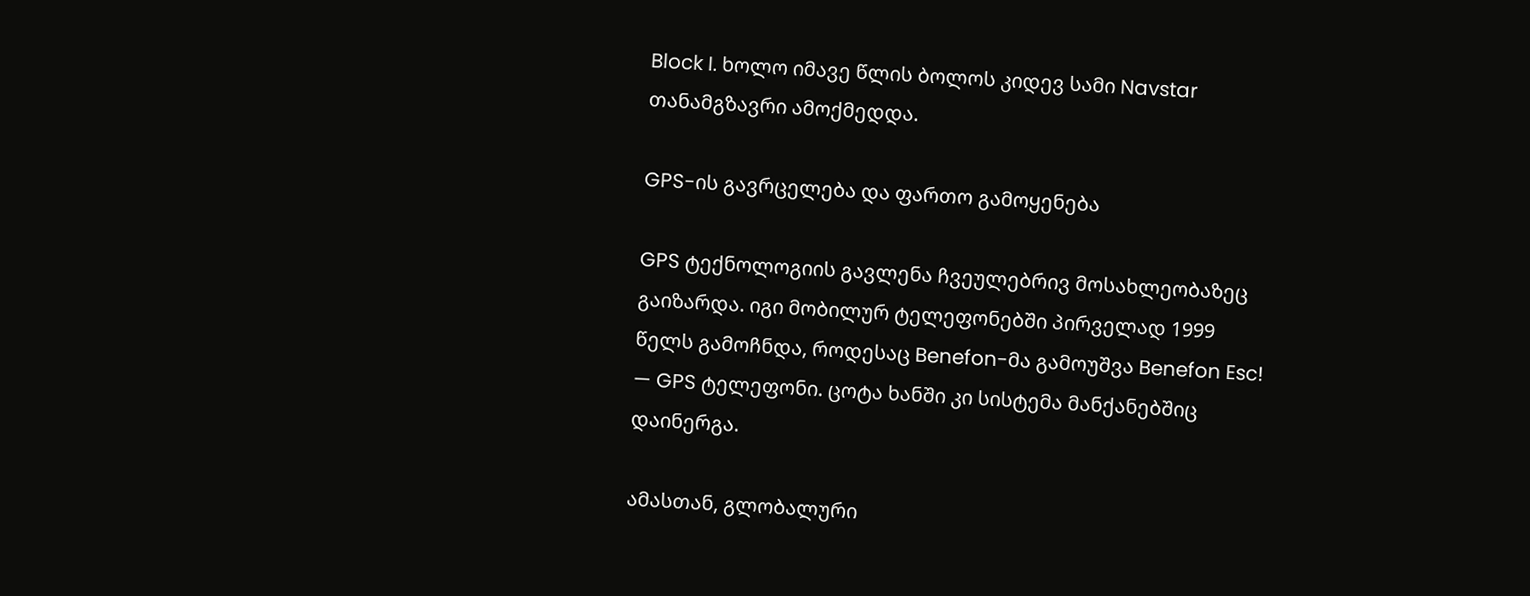Block I. ხოლო იმავე წლის ბოლოს კიდევ სამი Navstar თანამგზავრი ამოქმედდა.

GPS-ის გავრცელება და ფართო გამოყენება

GPS ტექნოლოგიის გავლენა ჩვეულებრივ მოსახლეობაზეც გაიზარდა. იგი მობილურ ტელეფონებში პირველად 1999 წელს გამოჩნდა, როდესაც Benefon-მა გამოუშვა Benefon Esc! — GPS ტელეფონი. ცოტა ხანში კი სისტემა მანქანებშიც დაინერგა.

ამასთან, გლობალური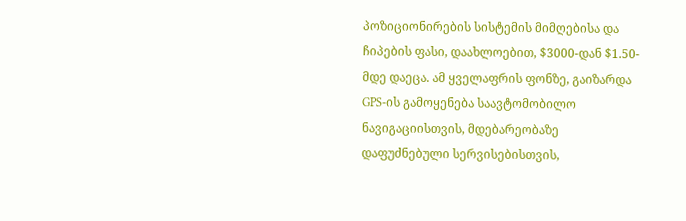პოზიციონირების სისტემის მიმღებისა და ჩიპების ფასი, დაახლოებით, $3000-დან $1.50-მდე დაეცა. ამ ყველაფრის ფონზე, გაიზარდა GPS-ის გამოყენება საავტომობილო ნავიგაციისთვის, მდებარეობაზე დაფუძნებული სერვისებისთვის,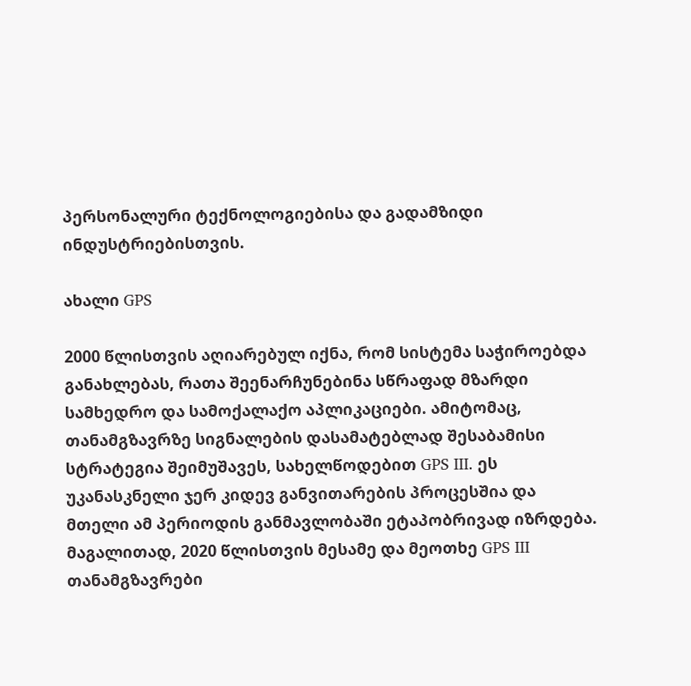პერსონალური ტექნოლოგიებისა და გადამზიდი ინდუსტრიებისთვის.

ახალი GPS

2000 წლისთვის აღიარებულ იქნა, რომ სისტემა საჭიროებდა განახლებას, რათა შეენარჩუნებინა სწრაფად მზარდი სამხედრო და სამოქალაქო აპლიკაციები. ამიტომაც, თანამგზავრზე სიგნალების დასამატებლად შესაბამისი სტრატეგია შეიმუშავეს, სახელწოდებით GPS III. ეს უკანასკნელი ჯერ კიდევ განვითარების პროცესშია და მთელი ამ პერიოდის განმავლობაში ეტაპობრივად იზრდება. მაგალითად, 2020 წლისთვის მესამე და მეოთხე GPS III თანამგზავრები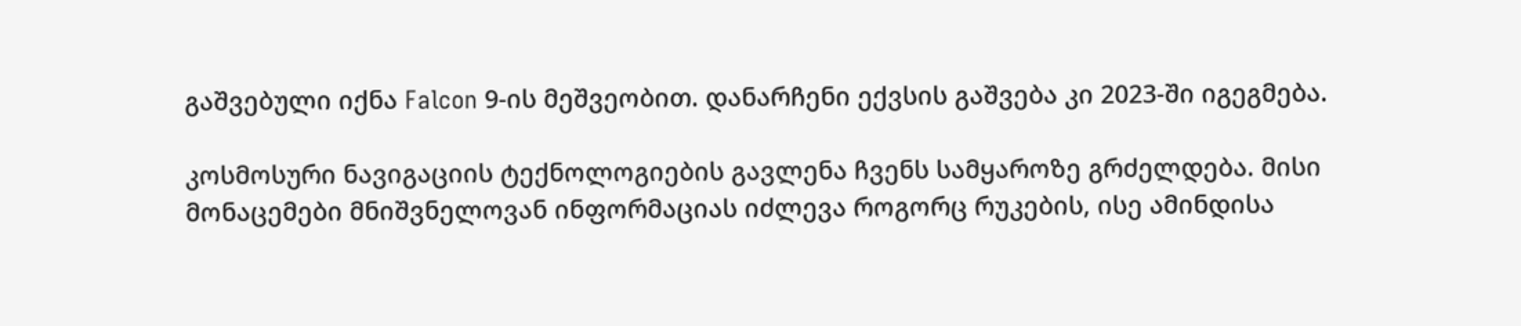გაშვებული იქნა Falcon 9-ის მეშვეობით. დანარჩენი ექვსის გაშვება კი 2023-ში იგეგმება.

კოსმოსური ნავიგაციის ტექნოლოგიების გავლენა ჩვენს სამყაროზე გრძელდება. მისი მონაცემები მნიშვნელოვან ინფორმაციას იძლევა როგორც რუკების, ისე ამინდისა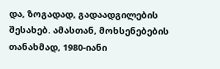და, ზოგადად, გადაადგილების შესახებ. ამასთან, მოხსენებების თანახმად, 1980-იანი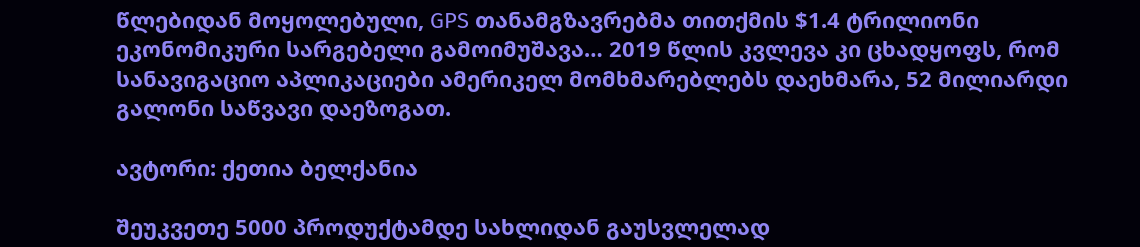წლებიდან მოყოლებული, GPS თანამგზავრებმა თითქმის $1.4 ტრილიონი ეკონომიკური სარგებელი გამოიმუშავა… 2019 წლის კვლევა კი ცხადყოფს, რომ სანავიგაციო აპლიკაციები ამერიკელ მომხმარებლებს დაეხმარა, 52 მილიარდი გალონი საწვავი დაეზოგათ.

ავტორი: ქეთია ბელქანია

შეუკვეთე 5000 პროდუქტამდე სახლიდან გაუსვლელად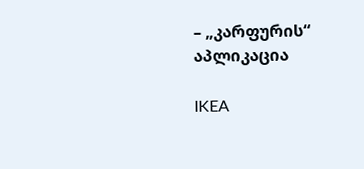– „კარფურის“ აპლიკაცია

IKEA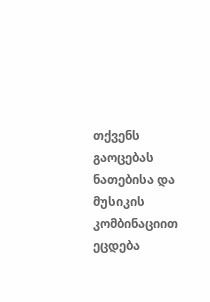თქვენს გაოცებას ნათებისა და მუსიკის კომბინაციით ეცდება